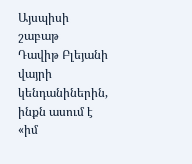Այսպիսի շաբաթ
Դավիթ Բլեյանի վայրի կենդանիներին, ինքն ասում է «իմ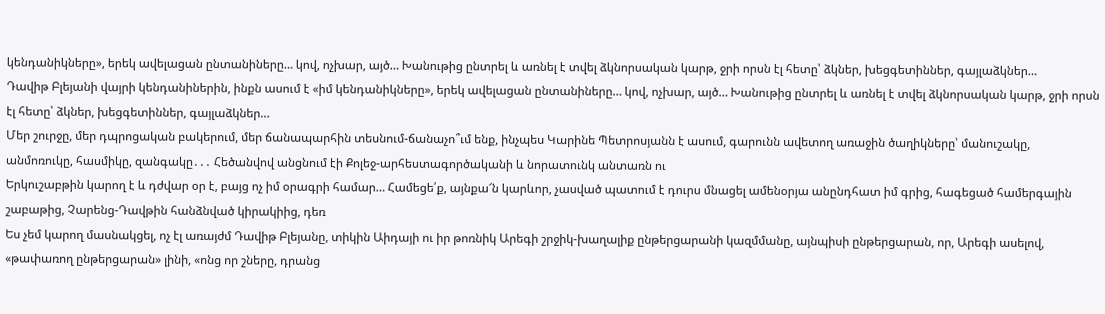կենդանիկները», երեկ ավելացան ընտանիները… կով, ոչխար, այծ… Խանութից ընտրել և առնել է տվել ձկնորսական կարթ, ջրի որսն էլ հետը՝ ձկներ, խեցգետիններ, գայլաձկներ…
Դավիթ Բլեյանի վայրի կենդանիներին, ինքն ասում է «իմ կենդանիկները», երեկ ավելացան ընտանիները… կով, ոչխար, այծ… Խանութից ընտրել և առնել է տվել ձկնորսական կարթ, ջրի որսն էլ հետը՝ ձկներ, խեցգետիններ, գայլաձկներ…
Մեր շուրջը, մեր դպրոցական բակերում, մեր ճանապարհին տեսնում-ճանաչո՞ւմ ենք, ինչպես Կարինե Պետրոսյանն է ասում, գարունն ավետող առաջին ծաղիկները՝ մանուշակը, անմոռուկը, հասմիկը, զանգակը․․․ Հեծանվով անցնում էի Քոլեջ-արհեստագործականի և նորատունկ անտառն ու
Երկուշաբթին կարող է և դժվար օր է, բայց ոչ իմ օրագրի համար… Համեցե՛ք, այնքա՜ն կարևոր, չասված պատում է դուրս մնացել ամենօրյա անընդհատ իմ գրից, հագեցած համերգային շաբաթից, Չարենց-Դավթին հանձնված կիրակիից, դեռ
Ես չեմ կարող մասնակցել, ոչ էլ առայժմ Դավիթ Բլեյանը, տիկին Աիդայի ու իր թոռնիկ Արեգի շրջիկ-խաղալիք ընթերցարանի կազմմանը, այնպիսի ընթերցարան, որ, Արեգի ասելով, «թափառող ընթերցարան» լինի, «ոնց որ շները, դրանց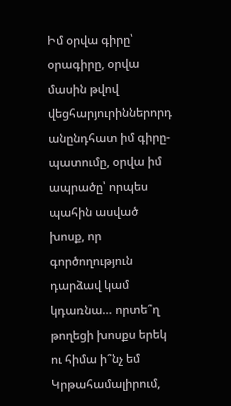Իմ օրվա գիրը՝ օրագիրը, օրվա մասին թվով վեցհարյուրիններորդ անընդհատ իմ գիրը-պատումը, օրվա իմ ապրածը՝ որպես պահին ասված խոսք, որ գործողություն դարձավ կամ կդառնա… որտե՞ղ թողեցի խոսքս երեկ ու հիմա ի՞նչ եմ
Կրթահամալիրում,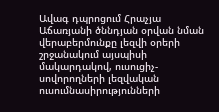Ավագ դպրոցում Հրաչյա Աճառյանի ծննդյան օրվան նման վերաբերմունքը լեզվի օրերի շրջանակում այսպիսի մակարդակով, ուսուցիչ-սովորողների լեզվական ուսումնասիրությունների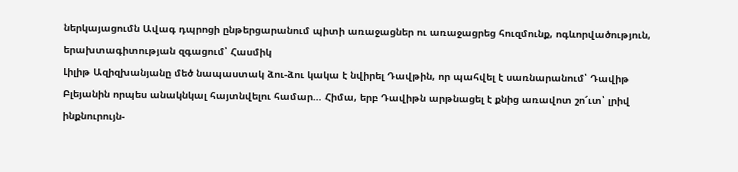ներկայացումն Ավագ դպրոցի ընթերցարանում պիտի առաջացներ ու առաջացրեց հուզմունք, ոգևորվածություն, երախտագիտության զգացում՝ Հասմիկ
Լիլիթ Ազիզխանյանը մեծ նապաստակ ձու-ձու կակա է նվիրել Դավթին, որ պահվել է սառնարանում՝ Դավիթ Բլեյանին որպես անակնկալ հայտնվելու համար… Հիմա, երբ Դավիթն արթնացել է քնից առավոտ շո՜ւտ՝ լրիվ ինքնուրույն-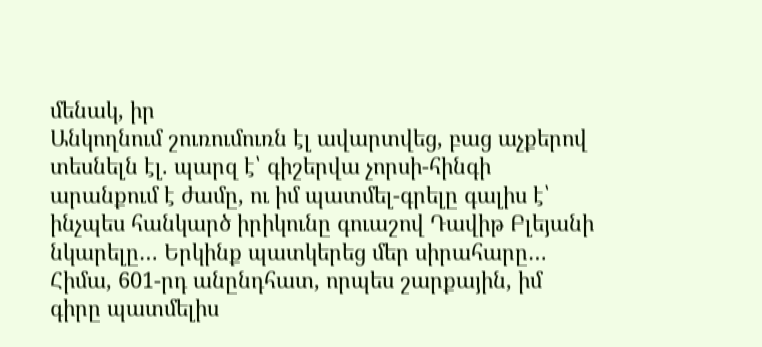մենակ, իր
Անկողնում շուռումուռն էլ ավարտվեց, բաց աչքերով տեսնելն էլ. պարզ է՝ գիշերվա չորսի-հինգի արանքում է ժամը, ու իմ պատմել-գրելը գալիս է՝ ինչպես հանկարծ իրիկունը գուաշով Դավիթ Բլեյանի նկարելը… Երկինք պատկերեց մեր սիրահարը…
Հիմա, 601-րդ անընդհատ, որպես շարքային, իմ գիրը պատմելիս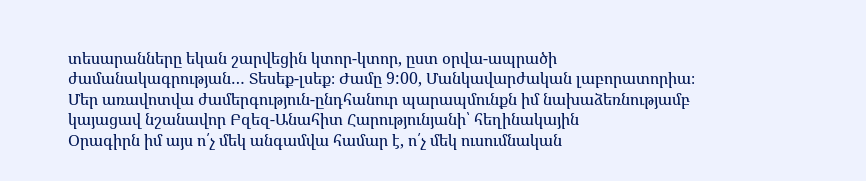տեսարանները եկան շարվեցին կտոր-կտոր, ըստ օրվա-ապրածի ժամանակագրության… Տեսեք-լսեք։ Ժամը 9:00, Մանկավարժական լաբորատորիա։ Մեր առավոտվա ժամերգություն-ընդհանուր պարապմունքն իմ նախաձեռնությամբ կայացավ նշանավոր Բզեզ-Անահիտ Հարությունյանի՝ հեղինակային
Օրագիրն իմ այս ո՛չ մեկ անգամվա համար է, ո՛չ մեկ ուսումնական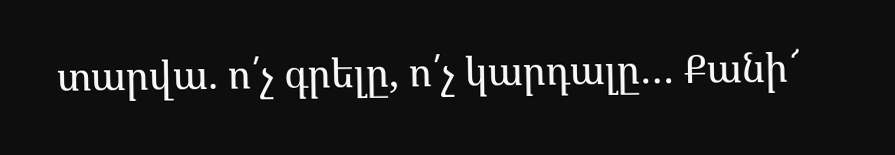տարվա. ո՛չ գրելը, ո՛չ կարդալը… Քանի՜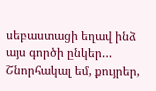սեբաստացի եղավ ինձ այս գործի ընկեր… Շնորհակալ եմ, քույրեր,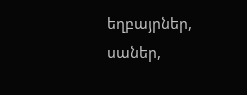եղբայրներ, սաներ,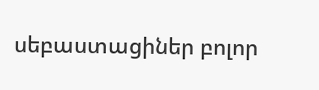սեբաստացիներ բոլոր